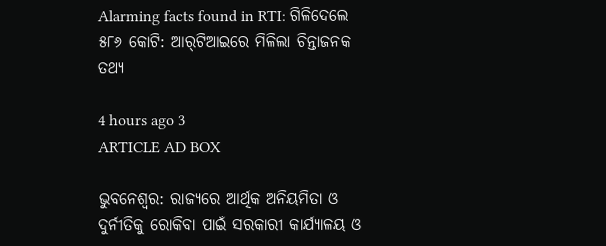Alarming facts found in RTI: ଗିଳିଦେଲେ ୫୮୬ କୋଟି: ଆର୍‌ଟିଆଇରେ ମିଳିଲା ଚିନ୍ତାଜନକ ତଥ୍ୟ

4 hours ago 3
ARTICLE AD BOX

ଭୁବନେଶ୍ବର: ରାଜ୍ୟରେ ଆର୍ଥିକ ଅନିୟମିତା ଓ ଦୁର୍ନୀତିକୁ ରୋକିବା ପାଇଁ ସରକାରୀ କାର୍ଯ୍ୟାଳୟ ଓ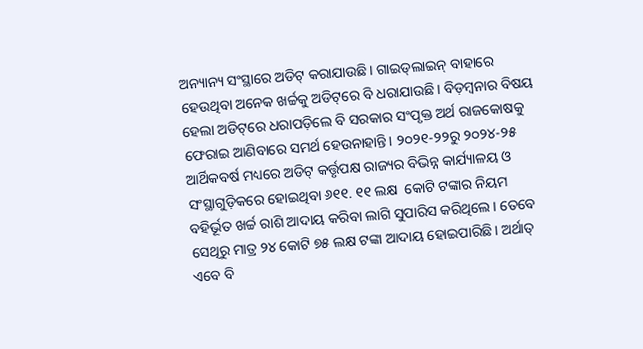ଅନ୍ୟାନ୍ୟ ସଂସ୍ଥାରେ ଅଡିଟ୍‌ କରାଯାଉଛି। ଗାଇଡ୍‌ଲାଇନ୍‌ ବାହାରେ ହେଉଥିବା ଅନେକ ଖର୍ଚ୍ଚକୁ ଅଡିଟ୍‌ରେ ବି ଧରାଯାଉଛି। ବିଡ଼ମ୍ବନାର ବିଷୟ ହେଲା ଅଡିଟ୍‌ରେ ଧରାପଡ଼ିଲେ ବି ସରକାର ସଂପୃକ୍ତ ଅର୍ଥ ରାଜକୋଷକୁ ଫେରାଇ ଆଣିବାରେ ସମର୍ଥ ହେଉନାହାନ୍ତି। ୨୦୨୧-୨୨ରୁ ୨୦୨୪-୨୫ ଆର୍ଥିକବର୍ଷ ମଧ୍ୟରେ ଅଡିଟ୍‌ କର୍ତ୍ତୃପକ୍ଷ ରାଜ୍ୟର ବିଭିନ୍ନ କାର୍ଯ୍ୟାଳୟ ଓ ସଂସ୍ଥାଗୁଡ଼ିକରେ ହୋଇଥିବା ୬୧୧. ୧୧ ଲକ୍ଷ  କୋଟି ଟଙ୍କାର ନିୟମ ବହିର୍ଭୂତ ଖର୍ଚ୍ଚ ରାଶି ଆଦାୟ କରିବା ଲାଗି ସୁପାରିସ କରିଥିଲେ। ତେବେ ସେଥିରୁ ମାତ୍ର ୨୪ କୋଟି ୭୫ ଲକ୍ଷ ଟଙ୍କା ଆଦାୟ ହୋଇପାରିଛି। ଅର୍ଥାତ୍‌ ଏବେ ବି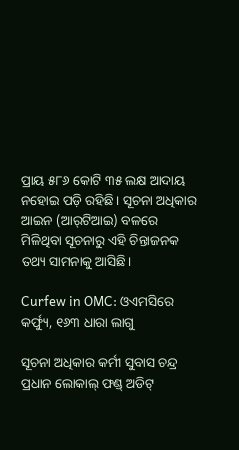ପ୍ରାୟ ୫୮୬ କୋଟି ୩୫ ଲକ୍ଷ ଆଦାୟ ନହୋଇ ପଡ଼ି ରହିଛି। ସୂଚନା ଅଧିକାର ଆଇନ (ଆର୍‌ଟିଆଇ) ବଳରେ ମିଳିଥିବା ସୂଚନାରୁ ଏହି ଚିନ୍ତାଜନକ ତଥ୍ୟ ସାମନାକୁ ଆସିଛି।

Curfew in OMC: ଓଏମସିରେ କର୍ଫ୍ୟୁ, ୧୬୩ ଧାରା ଲାଗୁ

ସୂଚନା ଅଧିକାର କର୍ମୀ ସୁବାସ ଚନ୍ଦ୍ର ପ୍ରଧାନ ଲୋକାଲ୍‌ ଫଣ୍ଡ୍‌ ଅଡିଟ୍‌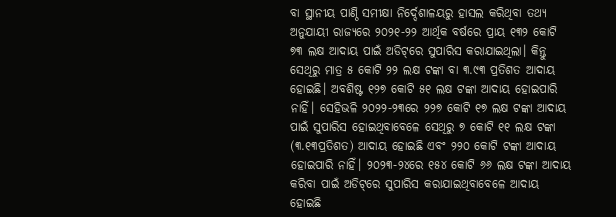ବା ସ୍ଥାନୀୟ ପାଣ୍ଠି ସମୀକ୍ଷା ନି‌ର୍ଦ୍ଦେଶାଳୟରୁ ହାସଲ କରିଥିବା ତଥ୍ୟ ଅନୁଯାୟୀ ରାଜ୍ୟରେ ୨୦୨୧-୨୨ ଆର୍ଥିକ ବର୍ଷରେ ପ୍ରାୟ ୧୩୨ କୋଟି ୭୩ ଲକ୍ଷ ଆଦାୟ ପାଇଁ ଅଡିଟ୍‌ରେ ସୁପାରିସ କରାଯାଇଥିଲା। କିନ୍ତୁ ସେଥିରୁ ମାତ୍ର ୫ କୋଟି ୨୨ ଲକ୍ଷ ଟଙ୍କା ବା ୩.୯୩ ପ୍ରତିଶତ ଆଦାୟ ହୋଇଛି। ଅବଶିଷ୍ଟ ୧୨୭ କୋଟି ୫୧ ଲକ୍ଷ ଟଙ୍କା ଆଦାୟ ହୋଇପାରି ନାହିଁ। ସେହିଭଳି ୨୦୨୨-୨୩ରେ ୨୨୭ କୋଟି ୧୭ ଲକ୍ଷ ଟଙ୍କା ଆଦାୟ ପାଇଁ ସୁପାରିସ ହୋଇଥିବାବେଳେ ସେଥିରୁ ୭ କୋଟି ୧୧ ଲକ୍ଷ ଟଙ୍କା (୩.୧୩ପ୍ରତିଶତ) ଆଦାୟ ହୋଇଛି ଏବଂ ୨୨୦ କୋଟି ଟଙ୍କା ଆଦାୟ ହୋଇପାରି ନାହିଁ। ୨୦୨୩-୨୪ରେ ୧୫୪ କୋଟି ୬୬ ଲକ୍ଷ ଟଙ୍କା ଆଦାୟ କରିବା ପାଇଁ ଅଡିଟ୍‌ରେ ସୁପାରିସ କରାଯାଇଥିବାବେଳେ ଆଦାୟ ହୋଇଛି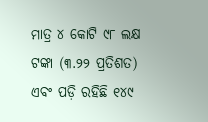ମାତ୍ର ୪ କୋଟି ୯୮ ଲକ୍ଷ ଟଙ୍କା (୩.୨୨ ପ୍ରତିଶତ)  ଏବଂ ପଡ଼ି ରହିଛି ୧୪୯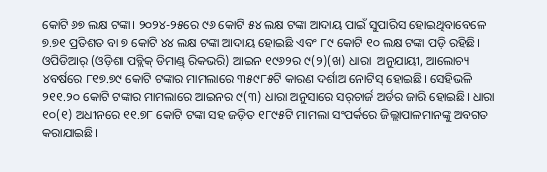କୋଟି ୬୭ ଲକ୍ଷ ଟଙ୍କା। ୨୦୨୪-୨୫ରେ ୯୬ କୋଟି ୫୪ ଲକ୍ଷ ଟଙ୍କା ଆଦାୟ ପାଇଁ ସୁପାରିସ ହୋଇଥିବାବେଳେ ୭.୭୧ ପ୍ରତିଶତ ବା ୭ କୋଟି ୪୪ ଲକ୍ଷ ଟଙ୍କା ଆଦାୟ ହୋଇଛି ଏବଂ ୮୯ କୋଟି ୧୦ ଲକ୍ଷ ଟଙ୍କା ପଡ଼ି ରହିଛି। ଓପିଡିଆର୍ (ଓଡ଼ିଶା ପବ୍ଲିକ୍‌ ଡିମାଣ୍ଡ୍‌ ରିକଭରି) ଆଇନ ୧୯୬୨ର ୯(୨)(ଖ) ଧାରା  ଅନୁଯାୟୀ, ଆଲୋଚ୍ୟ ୪ବର୍ଷରେ ୮୧୭.୭୯ କୋଟି ଟଙ୍କାର ମାମଲାରେ ୩୫୯୮୫ଟି କାରଣ ଦର୍ଶାଅ ନୋଟିସ୍‌ ହୋଇଛି। ସେହିଭଳି ୨୧୧.୨୦ କୋଟି ଟଙ୍କାର ମାମଲାରେ ଆଇନର ୯(୩) ଧାରା ଅନୁସାରେ ସର୍‌ଚାର୍ଜ ଅର୍ଡର ଜାରି ହୋଇଛି। ଧାରା ୧୦(୧) ଅଧୀନରେ ୧୧.୭୮ କୋଟି ଟଙ୍କା ସହ ଜଡ଼ିତ ୧୮୯୫ଟି ମାମଲା ସଂପର୍କରେ ଜିଲ୍ଲାପାଳମାନଙ୍କୁ ଅବଗତ କରାଯାଇଛି।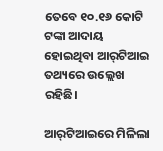ତେବେ ୧୦.୧୬ କୋଟି ଟଙ୍କା ଆଦାୟ ହୋଇଥିବା ଆର୍‌ଟିଆଇ ତଥ୍ୟରେ ଉଲ୍ଲେଖ ରହିଛି।

ଆର୍‌ଟିଆଇରେ ମିଳିଲା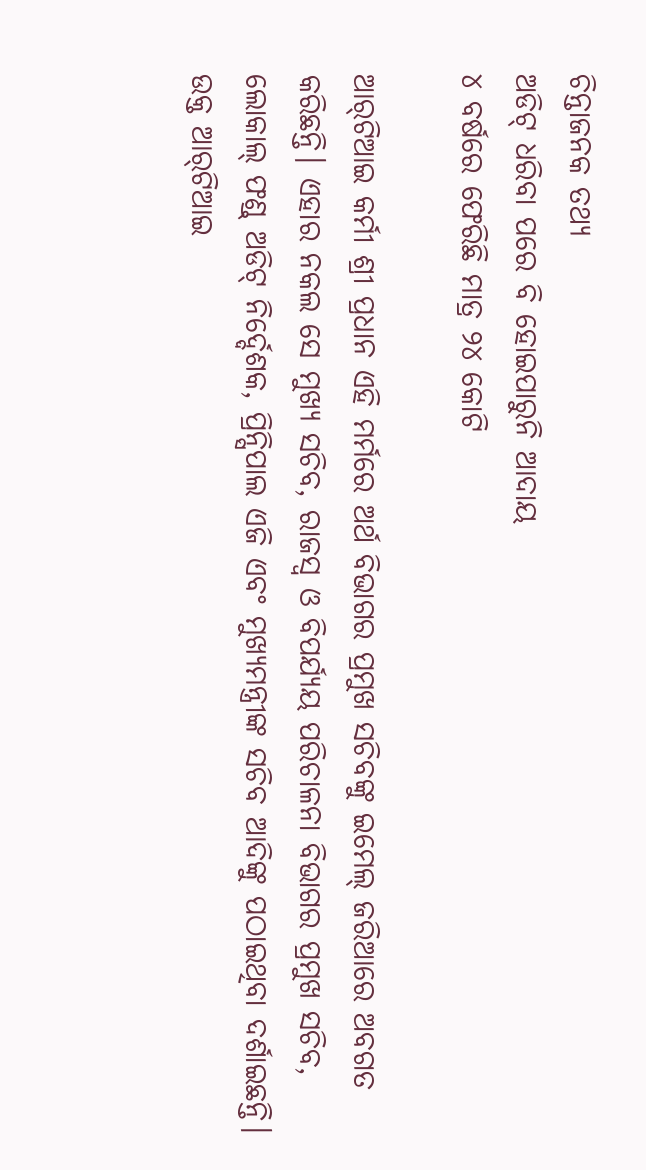ଚିନ୍ତାଜନକ ତଥ୍ୟ
ଅଡିଟ୍‌ ଧରିବା ପରେ ବି ହୋଇପାରୁନି ଆଦାୟ
୪ ବର୍ଷରେ ଫେରିଛି ମାତ୍ର ୨୪ କୋଟି

ଆର୍‌ଟିଆଇ କର୍ମୀ ଶ୍ରୀ ପ୍ରଧାନ ଏହି ମର୍ମରେ ଅର୍ଥ ବିଭାଗର ପ୍ରମୁଖ ସଚିବଙ୍କୁ ଇମେଲ୍‌ ଜରିଆରେ ଅବଗତ କରିଛନ୍ତି। ଏହାର ନକଲ ସେ ମୁଖ୍ୟ ସଚିବ, ରାଜସ୍ବ ଓ ବିପର୍ଯ୍ୟୟ ପରିଚାଳନା ବିଭାଗର ପ୍ରମୁଖ ସଚିବ, ଲୋକାଲ୍‌ ଫଣ୍ଡ୍‌ ଅଡିଟ୍‌ ନିର୍ଦ୍ଦେଶକ, ପ୍ରିନ୍ସିପାଲ ଏଜି ଏବଂ ମୁଖ୍ୟମନ୍ତ୍ରୀଙ୍କ ସଚିବ ଆଦିଙ୍କୁ ପଠାଇଥିବା ଦର୍ଶାଇଛନ୍ତି।
ଉକ୍ତ ଆର୍‌ଟିଆଇ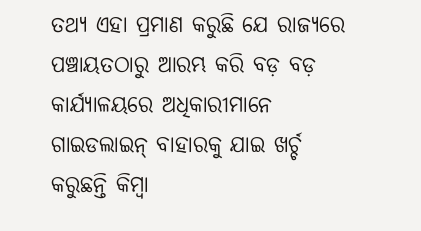ତଥ୍ୟ ଏହା ପ୍ରମାଣ କରୁଛି ଯେ ରାଜ୍ୟରେ ପଞ୍ଚାୟତଠାରୁ ଆରମ୍ଭ କରି ବଡ଼ ବଡ଼ କାର୍ଯ୍ୟାଳୟରେ ଅଧିକାରୀମାନେ ଗାଇଡଲାଇନ୍‌ ବାହାରକୁ ଯାଇ ଖର୍ଚ୍ଚ କରୁଛନ୍ତି କିମ୍ବା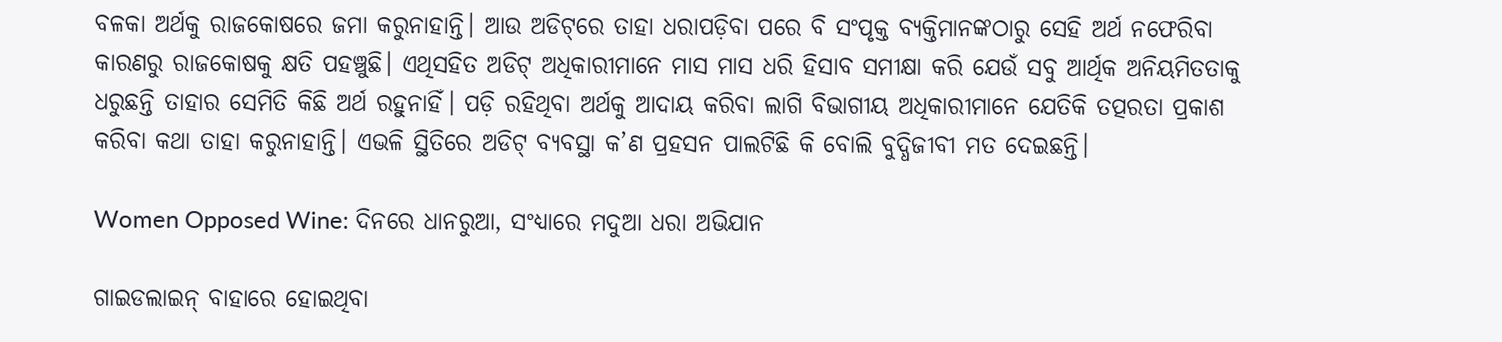ବଳକା ଅର୍ଥକୁ ରାଜକୋଷରେ ଜମା କରୁନାହାନ୍ତି। ଆଉ ଅଡିଟ୍‌ରେ ତାହା ଧରାପଡ଼ିବା ପରେ ବି ସଂପୃକ୍ତ ବ୍ୟକ୍ତିମାନଙ୍କଠାରୁ ସେହି ଅର୍ଥ ନଫେରିବା କାରଣରୁ ରାଜକୋଷକୁ କ୍ଷତି ପହଞ୍ଚୁଛି। ଏଥିସହିତ ଅଡିଟ୍‌ ଅଧିକାରୀମାନେ ମାସ ମାସ ଧରି ହିସାବ ସମୀକ୍ଷା କରି ଯେଉଁ ସବୁ ଆର୍ଥିକ ଅନିୟମିତତାକୁ ଧରୁଛନ୍ତି ତାହାର ସେମିତି କିଛି ଅର୍ଥ ରହୁନାହିଁ। ପଡ଼ି ରହିଥିବା ଅର୍ଥକୁ ଆଦାୟ କରିବା ଲାଗି ବିଭାଗୀୟ ଅଧିକାରୀମାନେ ଯେତିକି ତତ୍ପରତା ପ୍ରକାଶ କରିବା କଥା ତାହା କରୁନାହାନ୍ତି। ଏଭଳି ସ୍ଥିତିରେ ଅଡିଟ୍‌ ବ୍ୟବସ୍ଥା କ’ଣ ପ୍ରହସନ ପାଲଟିଛି କି ବୋଲି ବୁଦ୍ଧିଜୀବୀ ମତ ଦେ‌ଇଛନ୍ତି।

Women Opposed Wine: ଦିନରେ ଧାନରୁଆ, ସଂଧ୍ୟାରେ ମଦୁଆ ଧରା ଅଭିଯାନ

ଗାଇଡଲାଇନ୍‌ ବାହାରେ ହୋଇଥିବା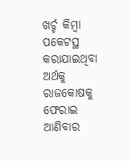ଖର୍ଚ୍ଚ କିମ୍ବା ପକେଟସ୍ଥ କରାଯାଇଥିବା ଅର୍ଥକୁ ରାଜକୋଷକୁ ଫେରାଇ ଆଣିବାର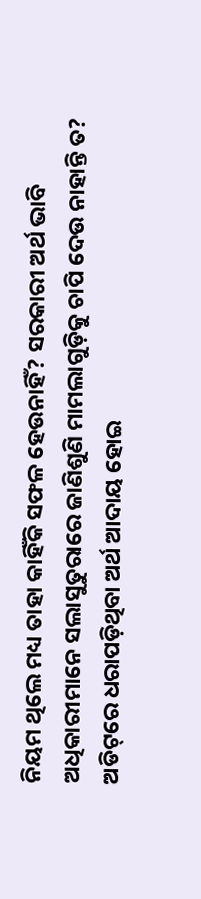ନିୟମ ଥିଲେ ମଧ୍ୟ ତାହା କାହିଁକି ସଫଳ ହେଉନାହିଁ? ସରକାରୀ ଅର୍ଥ ଭାବି ଅଧିକାରୀମାନେ ସଲାସୁତୁରାରେ ଜାଣିଶୁଣି ମାମଲାଗୁଡ଼ିକୁ ଚାପି ‌ଦେଉ ନାହାନ୍ତି ତ? ଅଡିଟ୍‌ରେ ଧରାପଡ଼ିଥିବା ଅର୍ଥ ଆଦାୟ ହୋଇ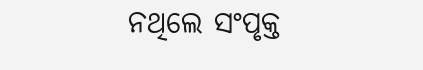ନଥିଲେ ସଂପୃକ୍ତ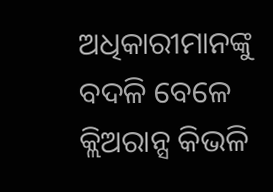ଅଧିକାରୀମାନଙ୍କୁ ବଦଳି ବେଳେ କ୍ଲିଅରାନ୍ସ କିଭଳି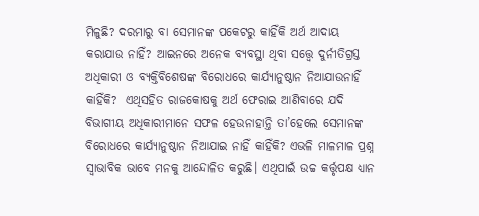ମିଳୁଛି? ଦରମାରୁ ‌ବା ସେମାନଙ୍କ ପକେଟରୁ କାହିଁକି ଅର୍ଥ ଆଦାୟ କରାଯାଉ ନାହିଁ? ଆଇନରେ ଅନେକ ବ୍ୟବସ୍ଥା ଥିବା ସତ୍ତ୍ବେ ଦୁର୍ନୀତିଗ୍ରସ୍ତ ଅଧିକାରୀ ଓ ବ୍ୟକ୍ତିବିଶେଷଙ୍କ ବିରୋଧରେ କାର୍ଯ୍ୟାନୁଷ୍ଠାନ ନିଆଯାଉନାହିଁ କାହିଁକି?  ଏଥିସହିତ ରାଜକୋଷକୁ ଅର୍ଥ ଫେରାଇ ଆଣିବାରେ ଯଦି ବିଭାଗୀୟ ଅଧିକାରୀମାନେ ସଫଳ ହେଉନାହାନ୍ତି ତା’ହେଲେ ସେମାନଙ୍କ ବିରୋଧରେ କାର୍ଯ୍ୟାନୁଷ୍ଠାନ ନିଆଯାଇ ନାହିଁ କାହିଁକି? ଏଭଳି ମାଳମାଳ ପ୍ରଶ୍ନ ସ୍ବାଭାବିକ ଭାବେ ମନକୁ ଆନ୍ଦୋଳିତ କରୁଛି। ଏଥିପାଇଁ ଉଚ୍ଚ କର୍ତ୍ତୃପକ୍ଷ ଧ୍ୟାନ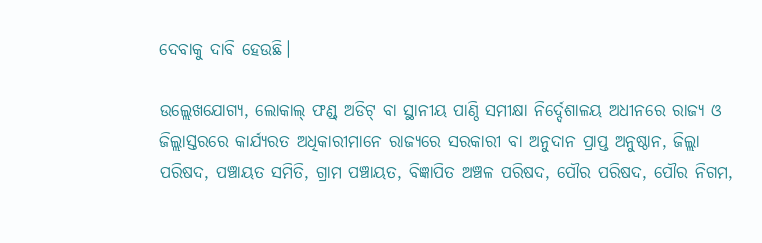ଦେବାକୁ ଦାବି ହେଉଛି।

ଉଲ୍ଲେଖଯୋଗ୍ୟ, ଲୋକାଲ୍‌ ଫଣ୍ଡ୍‌ ଅଡିଟ୍‌ ବା ସ୍ଥାନୀୟ ପାଣ୍ଠି ସମୀକ୍ଷା ନି‌ର୍ଦ୍ଦେଶାଳୟ ଅଧୀନରେ ରାଜ୍ୟ ଓ ଜିଲ୍ଲାସ୍ତରରେ କାର୍ଯ୍ୟରତ ଅଧିକାରୀମାନେ ରାଜ୍ୟରେ ସରକାରୀ ବା ଅନୁଦାନ ପ୍ରାପ୍ତ ଅନୁଷ୍ଠାନ, ଜିଲ୍ଲା ପରିଷଦ, ପଞ୍ଚାୟତ ସମିତି, ଗ୍ରାମ ପଞ୍ଚାୟତ, ବିଜ୍ଞାପିତ ଅଞ୍ଚଳ ପରିଷଦ, ପୌର ପରିଷଦ, ପୌର ନିଗମ,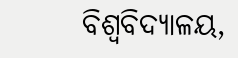ବିଶ୍ୱବିଦ୍ୟାଳୟ,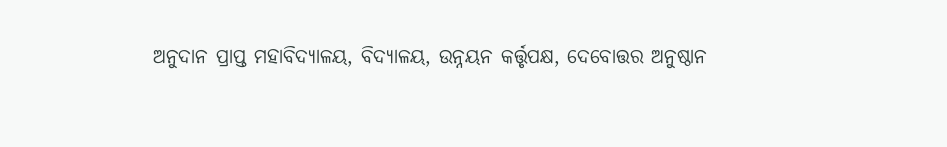ଅନୁଦାନ ପ୍ରାପ୍ତ ମହାବିଦ୍ୟାଳୟ, ବିଦ୍ୟାଳୟ, ଉନ୍ନୟନ କର୍ତ୍ତୃପକ୍ଷ, ଦେବୋତ୍ତର ଅନୁଷ୍ଠାନ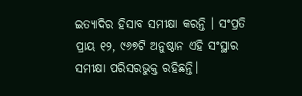ଇତ୍ୟାଦିର ହିସାବ ସମୀକ୍ଷା କରନ୍ତି । ସଂପ୍ରତି ପ୍ରାୟ ୧୨, ୯୬୭ଟି ଅନୁଷ୍ଠାନ ଏହି ସଂସ୍ଥାର ସମୀକ୍ଷା ପରିସରଭୁକ୍ତ ରହିଛନ୍ତି।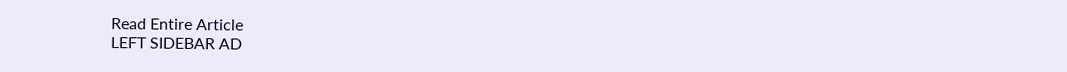Read Entire Article
LEFT SIDEBAR AD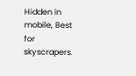Hidden in mobile, Best for skyscrapers.